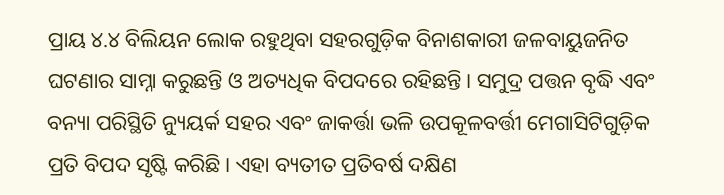ପ୍ରାୟ ୪.୪ ବିଲିୟନ ଲୋକ ରହୁଥିବା ସହରଗୁଡ଼ିକ ବିନାଶକାରୀ ଜଳବାୟୁଜନିତ ଘଟଣାର ସାମ୍ନା କରୁଛନ୍ତି ଓ ଅତ୍ୟଧିକ ବିପଦରେ ରହିଛନ୍ତି। ସମୁଦ୍ର ପତ୍ତନ ବୃଦ୍ଧି ଏବଂ ବନ୍ୟା ପରିସ୍ଥିତି ନ୍ୟୁୟର୍କ ସହର ଏବଂ ଜାକର୍ତ୍ତା ଭଳି ଉପକୂଳବର୍ତ୍ତୀ ମେଗାସିଟିଗୁଡ଼ିକ ପ୍ରତି ବିପଦ ସୃଷ୍ଟି କରିଛି। ଏହା ବ୍ୟତୀତ ପ୍ରତିବର୍ଷ ଦକ୍ଷିଣ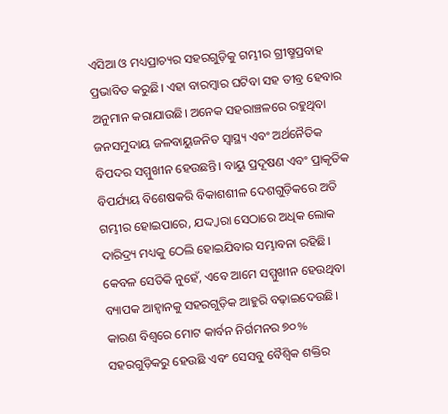ଏସିଆ ଓ ମଧ୍ୟପ୍ରାଚ୍ୟର ସହରଗୁଡ଼ିକୁ ଗମ୍ଭୀର ଗ୍ରୀଷ୍ମପ୍ରବାହ ପ୍ରଭାବିତ କରୁଛି। ଏହା ବାରମ୍ବାର ଘଟିବା ସହ ତୀବ୍ର ହେବାର ଅନୁମାନ କରାଯାଉଛି। ଅନେକ ସହରାଞ୍ଚଳରେ ରହୁଥିବା ଜନସମୁଦାୟ ଜଳବାୟୁଜନିତ ସ୍ବାସ୍ଥ୍ୟ ଏବଂ ଅର୍ଥନୈତିକ ବିପଦର ସମ୍ମୁଖୀନ ହେଉଛନ୍ତି। ବାୟୁ ପ୍ରଦୂଷଣ ଏବଂ ପ୍ରାକୃତିକ ବିପର୍ଯ୍ୟୟ ବିଶେଷକରି ବିକାଶଶୀଳ ଦେଶଗୁଡ଼ିକରେ ଅତି ଗମ୍ଭୀର ହୋଇପାରେ, ଯଦ୍ଦ୍ବାରା ସେଠାରେ ଅଧିକ ଲୋକ ଦାରିଦ୍ର୍ୟ ମଧ୍ୟକୁ ଠେଲି ହୋଇଯିବାର ସମ୍ଭାବନା ରହିଛି। କେବଳ ସେତିକି ନୁହେଁ, ଏବେ ଆମେ ସମ୍ମୁଖୀନ ହେଉଥିବା ବ୍ୟାପକ ଆହ୍ବାନକୁ ସହରଗୁଡ଼ିକ ଆହୁରି ବଢ଼ାଇଦେଉଛି। କାରଣ ବିଶ୍ୱରେ ମୋଟ କାର୍ବନ ନିର୍ଗମନର ୭୦% ସହରଗୁଡ଼ିକରୁ ହେଉଛି ଏବଂ ସେସବୁ ବୈଶ୍ୱିକ ଶକ୍ତିର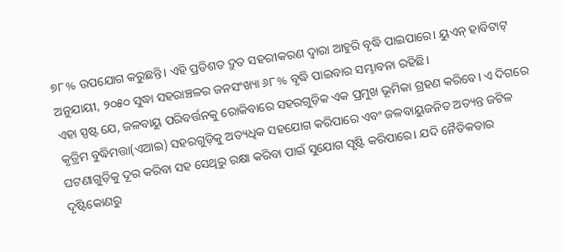୭୮% ଉପଯୋଗ କରୁଛନ୍ତି। ଏହି ପ୍ରତିଶତ ଦ୍ରୁତ ସହରୀକରଣ ଦ୍ୱାରା ଆହୁରି ବୃଦ୍ଧି ପାଇପାରେ। ୟୁଏନ୍ ହାବିଟାଟ୍ ଅନୁଯାୟୀ, ୨୦୫୦ ସୁଦ୍ଧା ସହରାଞ୍ଚଳର ଜନସଂଖ୍ୟା ୬୮% ବୃଦ୍ଧି ପାଇବାର ସମ୍ଭାବନା ରହିଛି।
ଏହା ସ୍ପଷ୍ଟ ଯେ, ଜଳବାୟୁ ପରିବର୍ତ୍ତନକୁ ରୋକିବାରେ ସହରଗୁଡ଼ିକ ଏକ ପ୍ରମୁଖ ଭୂମିକା ଗ୍ରହଣ କରିବେ। ଏ ଦିଗରେ କୃତ୍ରିମ ବୁଦ୍ଧିମତ୍ତା(ଏଆଇ) ସହରଗୁଡ଼ିକୁ ଅତ୍ୟଧିକ ସହଯୋଗ କରିପାରେ ଏବଂ ଜଳବାୟୁଜନିତ ଅତ୍ୟନ୍ତ ଜଟିଳ ଘଟଣାଗୁଡ଼ିକୁ ଦୂର କରିବା ସହ ସେଥିରୁ ରକ୍ଷା କରିବା ପାଇଁ ସୁଯୋଗ ସୃଷ୍ଟି କରିପାରେ। ଯଦି ନୈତିକତାର ଦୃଷ୍ଟିକୋଣରୁ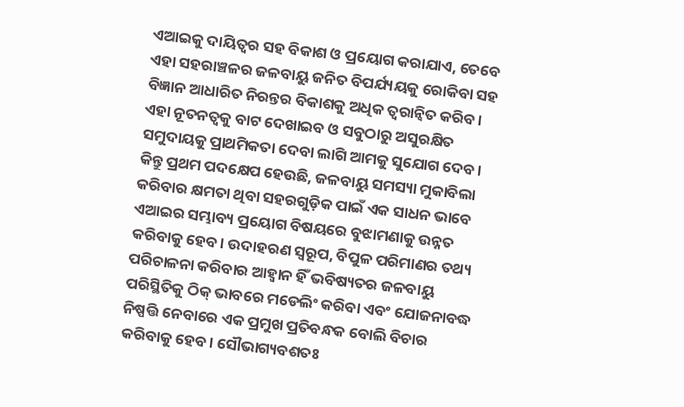ଏଆଇକୁ ଦାୟିତ୍ୱର ସହ ବିକାଶ ଓ ପ୍ରୟୋଗ କରାଯାଏ, ତେବେ ଏହା ସହରାଞ୍ଚଳର ଜଳବାୟୁ ଜନିତ ବିପର୍ଯ୍ୟୟକୁ ରୋକିବା ସହ ବିଜ୍ଞାନ ଆଧାରିତ ନିରନ୍ତର ବିକାଶକୁ ଅଧିକ ତ୍ୱରାନ୍ବିତ କରିବ। ଏହା ନୂତନତ୍ୱକୁ ବାଟ ଦେଖାଇବ ଓ ସବୁଠାରୁ ଅସୁରକ୍ଷିତ ସମୁଦାୟକୁ ପ୍ରାଥମିକତା ଦେବା ଲାଗି ଆମକୁ ସୁଯୋଗ ଦେବ। କିନ୍ତୁ ପ୍ରଥମ ପଦକ୍ଷେପ ହେଉଛି, ଜଳବାୟୁ ସମସ୍ୟା ମୁକାବିଲା କରିବାର କ୍ଷମତା ଥିବା ସହରଗୁଡ଼ିକ ପାଇଁ ଏକ ସାଧନ ଭାବେ ଏଆଇର ସମ୍ଭାବ୍ୟ ପ୍ରୟୋଗ ବିଷୟରେ ବୁଝାମଣାକୁ ଉନ୍ନତ କରିବାକୁ ହେବ। ଉଦାହରଣ ସ୍ବରୂପ, ବିପୁଳ ପରିମାଣର ତଥ୍ୟ ପରିଚାଳନା କରିବାର ଆହ୍ବାନ ହିଁ ଭବିଷ୍ୟତର ଜଳବାୟୁ ପରିସ୍ଥିତିକୁ ଠିକ୍ ଭାବରେ ମଡେଲିଂ କରିବା ଏବଂ ଯୋଜନାବଦ୍ଧ ନିଷ୍ପତ୍ତି ନେବାରେ ଏକ ପ୍ରମୁଖ ପ୍ରତିବନ୍ଧକ ବୋଲି ବିଚାର କରିବାକୁ ହେବ। ସୌଭାଗ୍ୟବଶତଃ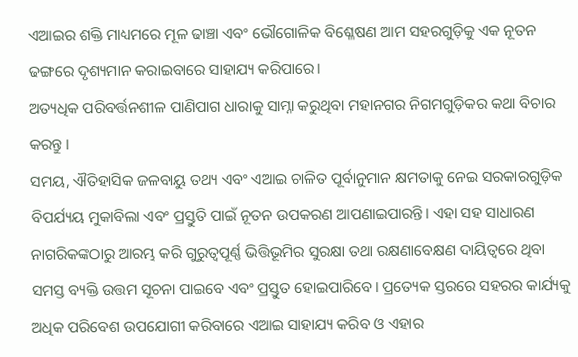ଏଆଇର ଶକ୍ତି ମାଧ୍ୟମରେ ମୂଳ ଢାଞ୍ଚା ଏବଂ ଭୌଗୋଳିକ ବିଶ୍ଳେଷଣ ଆମ ସହରଗୁଡ଼ିକୁ ଏକ ନୂତନ ଢଙ୍ଗରେ ଦୃଶ୍ୟମାନ କରାଇବାରେ ସାହାଯ୍ୟ କରିପାରେ।
ଅତ୍ୟଧିକ ପରିବର୍ତ୍ତନଶୀଳ ପାଣିପାଗ ଧାରାକୁ ସାମ୍ନା କରୁଥିବା ମହାନଗର ନିଗମଗୁଡ଼ିକର କଥା ବିଚାର କରନ୍ତୁ ।
ସମୟ, ଐତିହାସିକ ଜଳବାୟୁ ତଥ୍ୟ ଏବଂ ଏଆଇ ଚାଳିତ ପୂର୍ବାନୁମାନ କ୍ଷମତାକୁ ନେଇ ସରକାରଗୁଡ଼ିକ ବିପର୍ଯ୍ୟୟ ମୁକାବିଲା ଏବଂ ପ୍ରସ୍ତୁତି ପାଇଁ ନୂତନ ଉପକରଣ ଆପଣାଇପାରନ୍ତି। ଏହା ସହ ସାଧାରଣ ନାଗରିକଙ୍କଠାରୁ ଆରମ୍ଭ କରି ଗୁରୁତ୍ୱପୂର୍ଣ୍ଣ ଭିତ୍ତିଭୂମିର ସୁରକ୍ଷା ତଥା ରକ୍ଷଣାବେକ୍ଷଣ ଦାୟିତ୍ୱରେ ଥିବା ସମସ୍ତ ବ୍ୟକ୍ତି ଉତ୍ତମ ସୂଚନା ପାଇବେ ଏବଂ ପ୍ରସ୍ତୁତ ହୋଇପାରିବେ। ପ୍ରତ୍ୟେକ ସ୍ତରରେ ସହରର କାର୍ଯ୍ୟକୁ ଅଧିକ ପରିବେଶ ଉପଯୋଗୀ କରିବାରେ ଏଆଇ ସାହାଯ୍ୟ କରିବ ଓ ଏହାର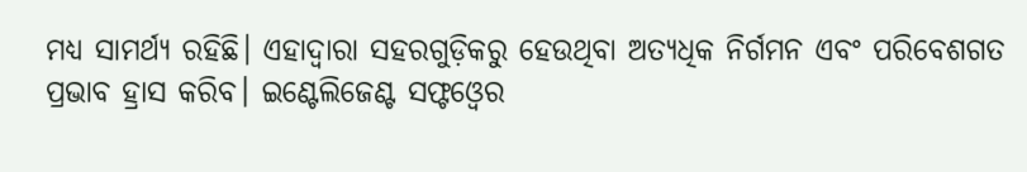ମଧ୍ୟ ସାମର୍ଥ୍ୟ ରହିଛି। ଏହାଦ୍ୱାରା ସହରଗୁଡ଼ିକରୁ ହେଉଥିବା ଅତ୍ୟଧିକ ନିର୍ଗମନ ଏବଂ ପରିବେଶଗତ ପ୍ରଭାବ ହ୍ରାସ କରିବ। ଇଣ୍ଟେଲିଜେଣ୍ଟ ସଫ୍ଟଓ୍ବେର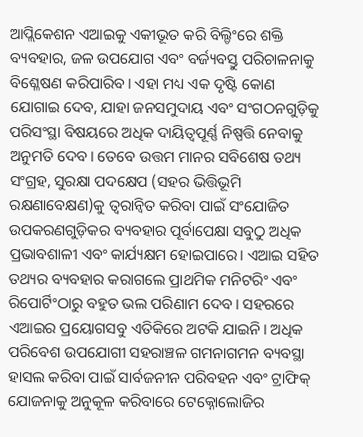ଆପ୍ଲିକେଶନ ଏଆଇକୁ ଏକୀଭୂତ କରି ବିଲ୍ଡିଂରେ ଶକ୍ତି ବ୍ୟବହାର, ଜଳ ଉପଯୋଗ ଏବଂ ବର୍ଜ୍ୟବସ୍ତୁ ପରିଚାଳନାକୁ ବିଶ୍ଳେଷଣ କରିପାରିବ। ଏହା ମଧ୍ୟ ଏକ ଦୃଷ୍ଟି କୋଣ ଯୋଗାଇ ଦେବ, ଯାହା ଜନସମୁଦାୟ ଏବଂ ସଂଗଠନଗୁଡ଼ିକୁ ପରିସଂସ୍ଥା ବିଷୟରେ ଅଧିକ ଦାୟିତ୍ୱପୂର୍ଣ୍ଣ ନିଷ୍ପତ୍ତି ନେବାକୁ ଅନୁମତି ଦେବ। ତେବେ ଉତ୍ତମ ମାନର ସବିଶେଷ ତଥ୍ୟ ସଂଗ୍ରହ, ସୁରକ୍ଷା ପଦକ୍ଷେପ (ସହର ଭିତ୍ତିଭୂମି ରକ୍ଷଣାବେକ୍ଷଣ)କୁ ତ୍ୱରାନ୍ବିତ କରିବା ପାଇଁ ସଂଯୋଜିତ ଉପକରଣଗୁଡ଼ିକର ବ୍ୟବହାର ପୂର୍ବାପେକ୍ଷା ସବୁଠୁ ଅଧିକ ପ୍ରଭାବଶାଳୀ ଏବଂ କାର୍ଯ୍ୟକ୍ଷମ ହୋଇପାରେ। ଏଆଇ ସହିତ ତଥ୍ୟର ବ୍ୟବହାର କରାଗଲେ ପ୍ରାଥମିକ ମନିଟରିଂ ଏବଂ ରିପୋର୍ଟିଂଠାରୁ ବହୁତ ଭଲ ପରିଣାମ ଦେବ। ସହରରେ ଏଆଇର ପ୍ରୟୋଗସବୁ ଏତିକିରେ ଅଟକି ଯାଇନି। ଅଧିକ ପରିବେଶ ଉପଯୋଗୀ ସହରାଞ୍ଚଳ ଗମନାଗମନ ବ୍ୟବସ୍ଥା ହାସଲ କରିବା ପାଇଁ ସାର୍ବଜନୀନ ପରିବହନ ଏବଂ ଟ୍ରାଫିକ୍ ଯୋଜନାକୁ ଅନୁକୂଳ କରିବାରେ ଟେକ୍ନୋଲୋଜିର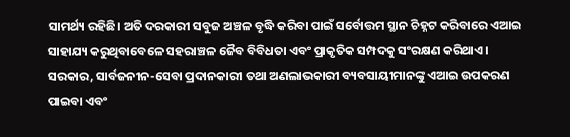ସାମର୍ଥ୍ୟ ରହିଛି। ଅତି ଦରକାରୀ ସବୁଜ ଅଞ୍ଚଳ ବୃଦ୍ଧି କରିବା ପାଇଁ ସର୍ବୋତ୍ତମ ସ୍ଥାନ ଚିହ୍ନଟ କରିବାରେ ଏଆଇ ସାହାଯ୍ୟ କରୁଥିବାବେଳେ ସହରାଞ୍ଚଳ ଜୈବ ବିବିଧତା ଏବଂ ପ୍ରାକୃତିକ ସମ୍ପଦକୁ ସଂରକ୍ଷଣ କରିଥାଏ।
ସରକାର, ସାର୍ବଜନୀନ-ସେବା ପ୍ରଦାନକାରୀ ତଥା ଅଣଲାଭକାରୀ ବ୍ୟବସାୟୀମାନଙ୍କୁ ଏଆଇ ଉପକରଣ ପାଇବା ଏବଂ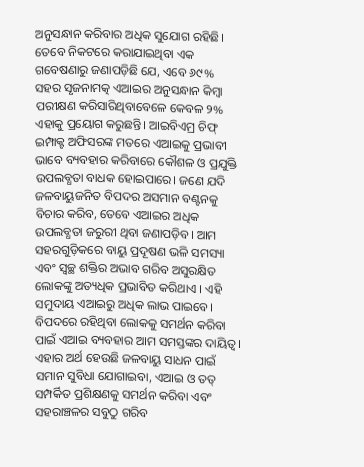ଅନୁସନ୍ଧାନ କରିବାର ଅଧିକ ସୁଯୋଗ ରହିଛି। ତେବେ ନିକଟରେ କରାଯାଇଥିବା ଏକ ଗବେଷଣାରୁ ଜଣାପଡ଼ିଛି ଯେ, ଏବେ ୬୯% ସହର ସୃଜନାମତ୍କ ଏଆଇର ଅନୁସନ୍ଧାନ କିମ୍ବା ପରୀକ୍ଷଣ କରିସାରିଥିବାବେଳେ କେବଳ ୨% ଏହାକୁ ପ୍ରୟୋଗ କରୁଛନ୍ତି। ଆଇବିଏମ୍ର ଚିଫ୍ ଇମ୍ପାକ୍ଟ ଅଫିସରଙ୍କ ମତରେ ଏଆଇକୁ ପ୍ରଭାବୀ ଭାବେ ବ୍ୟବହାର କରିବାରେ କୌଶଳ ଓ ପ୍ରଯୁକ୍ତି ଉପଲବ୍ଧତା ବାଧକ ହୋଇପାରେ। ଜଣେ ଯଦି ଜଳବାୟୁଜନିତ ବିପଦର ଅସମାନ ବଣ୍ଟନକୁ ବିଚାର କରିବ, ତେବେ ଏଆଇର ଅଧିକ ଉପଲବ୍ଧତା ଜରୁରୀ ଥିବା ଜଣାପଡ଼ିବ। ଆମ ସହରଗୁଡ଼ିକରେ ବାୟୁ ପ୍ରଦୂଷଣ ଭଳି ସମସ୍ୟା ଏବଂ ସ୍ବଚ୍ଛ ଶକ୍ତିର ଅଭାବ ଗରିବ ଅସୁରକ୍ଷିତ ଲୋକଙ୍କୁ ଅତ୍ୟଧିକ ପ୍ରଭାବିତ କରିଥାଏ । ଏହି ସମୁଦାୟ ଏଆଇରୁ ଅଧିକ ଲାଭ ପାଇବେ। ବିପଦରେ ରହିଥିବା ଲୋକକୁ ସମର୍ଥନ କରିବା ପାଇଁ ଏଆଇ ବ୍ୟବହାର ଆମ ସମସ୍ତଙ୍କର ଦାୟିତ୍ୱ। ଏହାର ଅର୍ଥ ହେଉଛି ଜଳବାୟୁ ସାଧନ ପାଇଁ ସମାନ ସୁବିଧା ଯୋଗାଇବା, ଏଆଇ ଓ ତତ୍ ସମ୍ପର୍କିତ ପ୍ରଶିକ୍ଷଣକୁ ସମର୍ଥନ କରିବା ଏବଂ ସହରାଞ୍ଚଳର ସବୁଠୁ ଗରିବ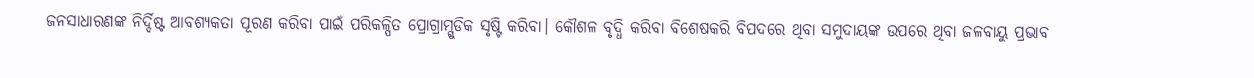ଜନସାଧାରଣଙ୍କ ନିର୍ଦ୍ଦିଷ୍ଟ ଆବଶ୍ୟକତା ପୂରଣ କରିବା ପାଇଁ ପରିକଳ୍ପିତ ପ୍ରୋଗ୍ରାମ୍ଗୁଡିକ ସୃଷ୍ଟି କରିବା। କୌଶଳ ବୃଦ୍ଧି କରିବା ବିଶେଷକରି ବିପଦରେ ଥିବା ସମୁଦାୟଙ୍କ ଉପରେ ଥିବା ଜଳବାୟୁ ପ୍ରଭାବ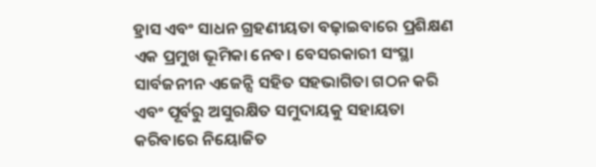ହ୍ରାସ ଏବଂ ସାଧନ ଗ୍ରହଣୀୟତା ବଢ଼ାଇବାରେ ପ୍ରଶିକ୍ଷଣ ଏକ ପ୍ରମୁଖ ଭୂମିକା ନେବ। ବେସରକାରୀ ସଂସ୍ଥା ସାର୍ବଜନୀନ ଏଜେନ୍ସି ସହିତ ସହଭାଗିତା ଗଠନ କରି ଏବଂ ପୂର୍ବରୁ ଅସୁରକ୍ଷିତ ସମୁଦାୟକୁ ସହାୟତା କରିବାରେ ନିୟୋଜିତ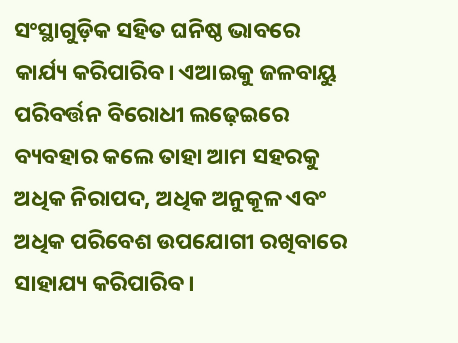ସଂସ୍ଥାଗୁଡ଼ିକ ସହିତ ଘନିଷ୍ଠ ଭାବରେ କାର୍ଯ୍ୟ କରିପାରିବ। ଏଆଇକୁ ଜଳବାୟୁ ପରିବର୍ତ୍ତନ ବିରୋଧୀ ଲଢ଼େଇରେ ବ୍ୟବହାର କଲେ ତାହା ଆମ ସହରକୁ ଅଧିକ ନିରାପଦ, ଅଧିକ ଅନୁକୂଳ ଏବଂ ଅଧିକ ପରିବେଶ ଉପଯୋଗୀ ରଖିବାରେ ସାହାଯ୍ୟ କରିପାରିବ।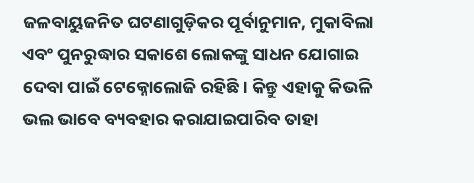ଜଳବାୟୁଜନିତ ଘଟଣାଗୁଡ଼ିକର ପୂର୍ବାନୁମାନ, ମୁକାବିଲା ଏବଂ ପୁନରୁଦ୍ଧାର ସକାଶେ ଲୋକଙ୍କୁ ସାଧନ ଯୋଗାଇ ଦେବା ପାଇଁ ଟେକ୍ନୋଲୋଜି ରହିଛି। କିନ୍ତୁ ଏହାକୁ କିଭଳି ଭଲ ଭାବେ ବ୍ୟବହାର କରାଯାଇପାରିବ ତାହା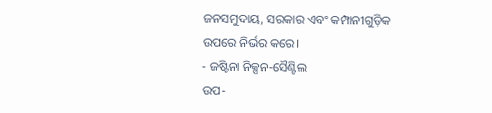ଜନସମୁଦାୟ, ସରକାର ଏବଂ କମ୍ପାନୀଗୁଡ଼ିକ ଉପରେ ନିର୍ଭର କରେ।
- ଜଷ୍ଟିନା ନିକ୍ସନ-ସୈଣ୍ଟିଲ
ଉପ-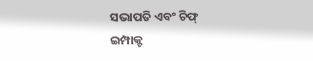ସଭାପତି ଏବଂ ଚିଫ୍
ଇମ୍ପାକ୍ଟ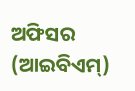ଅଫିସର (ଆଇବିଏମ୍)